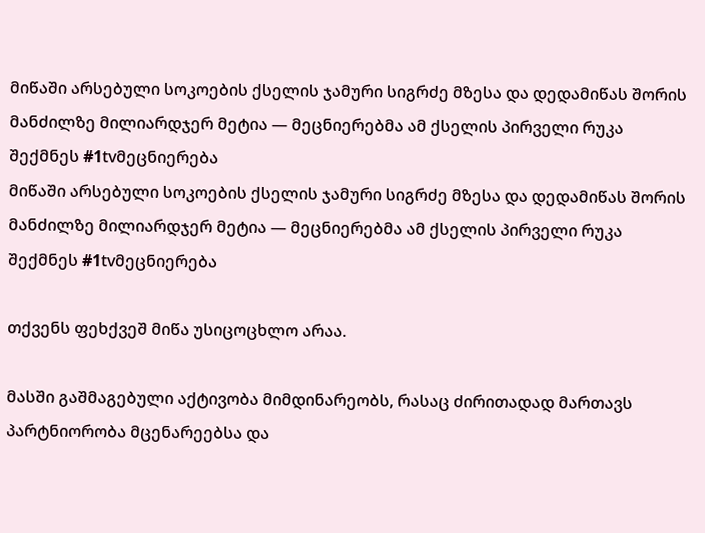მიწაში არსებული სოკოების ქსელის ჯამური სიგრძე მზესა და დედამიწას შორის მანძილზე მილიარდჯერ მეტია — მეცნიერებმა ამ ქსელის პირველი რუკა შექმნეს #1tvმეცნიერება
მიწაში არსებული სოკოების ქსელის ჯამური სიგრძე მზესა და დედამიწას შორის მანძილზე მილიარდჯერ მეტია — მეცნიერებმა ამ ქსელის პირველი რუკა შექმნეს #1tvმეცნიერება

თქვენს ფეხქვეშ მიწა უსიცოცხლო არაა.

მასში გაშმაგებული აქტივობა მიმდინარეობს, რასაც ძირითადად მართავს პარტნიორობა მცენარეებსა და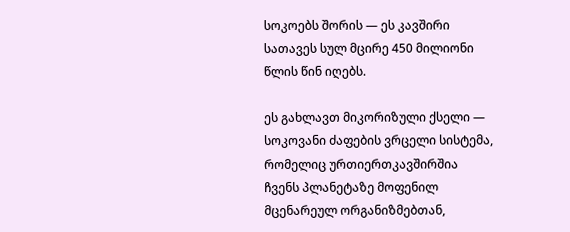სოკოებს შორის — ეს კავშირი სათავეს სულ მცირე 450 მილიონი წლის წინ იღებს.

ეს გახლავთ მიკორიზული ქსელი — სოკოვანი ძაფების ვრცელი სისტემა, რომელიც ურთიერთკავშირშია ჩვენს პლანეტაზე მოფენილ მცენარეულ ორგანიზმებთან,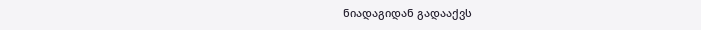ნიადაგიდან გადააქვს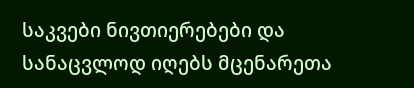საკვები ნივთიერებები და სანაცვლოდ იღებს მცენარეთა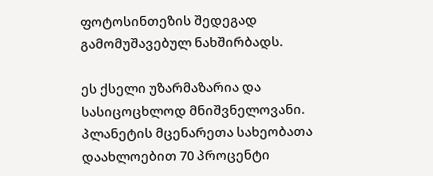ფოტოსინთეზის შედეგად გამომუშავებულ ნახშირბადს.

ეს ქსელი უზარმაზარია და სასიცოცხლოდ მნიშვნელოვანი. პლანეტის მცენარეთა სახეობათა დაახლოებით 70 პროცენტი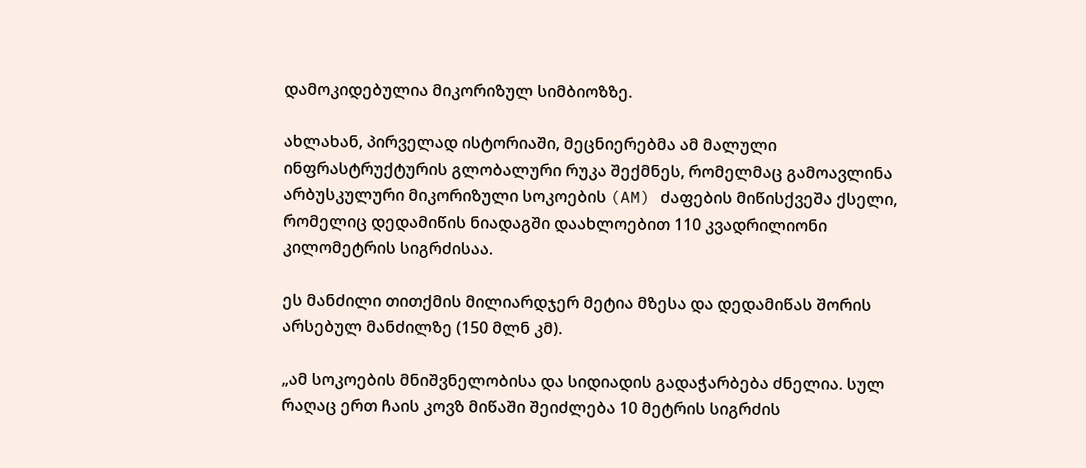დამოკიდებულია მიკორიზულ სიმბიოზზე.

ახლახან, პირველად ისტორიაში, მეცნიერებმა ამ მალული ინფრასტრუქტურის გლობალური რუკა შექმნეს, რომელმაც გამოავლინა არბუსკულური მიკორიზული სოკოების (AM) ძაფების მიწისქვეშა ქსელი, რომელიც დედამიწის ნიადაგში დაახლოებით 110 კვადრილიონი კილომეტრის სიგრძისაა.

ეს მანძილი თითქმის მილიარდჯერ მეტია მზესა და დედამიწას შორის არსებულ მანძილზე (150 მლნ კმ).

„ამ სოკოების მნიშვნელობისა და სიდიადის გადაჭარბება ძნელია. სულ რაღაც ერთ ჩაის კოვზ მიწაში შეიძლება 10 მეტრის სიგრძის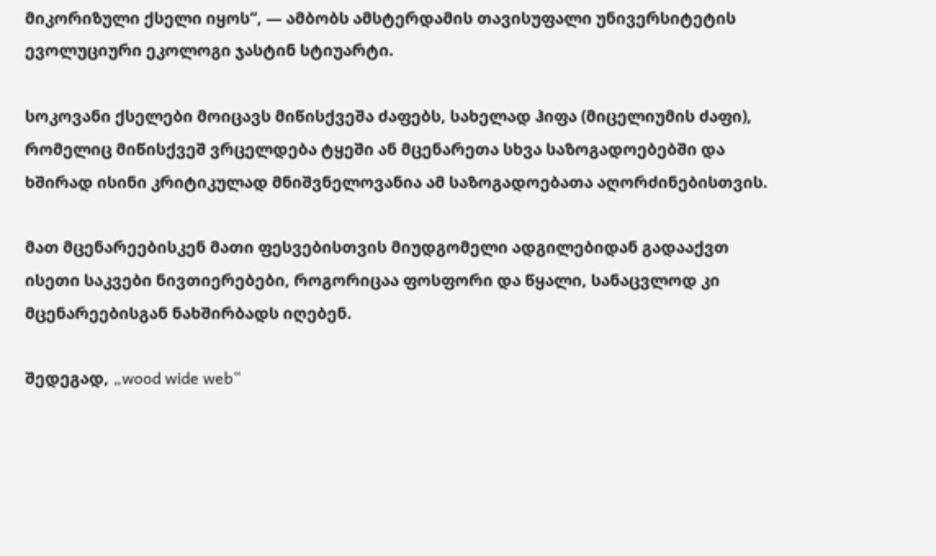მიკორიზული ქსელი იყოს“, — ამბობს ამსტერდამის თავისუფალი უნივერსიტეტის ევოლუციური ეკოლოგი ჯასტინ სტიუარტი.

სოკოვანი ქსელები მოიცავს მიწისქვეშა ძაფებს, სახელად ჰიფა (მიცელიუმის ძაფი), რომელიც მიწისქვეშ ვრცელდება ტყეში ან მცენარეთა სხვა საზოგადოებებში და ხშირად ისინი კრიტიკულად მნიშვნელოვანია ამ საზოგადოებათა აღორძინებისთვის.

მათ მცენარეებისკენ მათი ფესვებისთვის მიუდგომელი ადგილებიდან გადააქვთ ისეთი საკვები ნივთიერებები, როგორიცაა ფოსფორი და წყალი, სანაცვლოდ კი მცენარეებისგან ნახშირბადს იღებენ.

შედეგად, „wood wide web“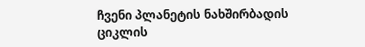ჩვენი პლანეტის ნახშირბადის ციკლის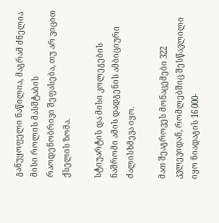განუყოფელი ნაწილია, მაგრამ ძნელია მისი როლის მასშტაბის რაოდენობრივი შეფასება, თუ არ ვიცით ქსელის ზომა.

სტიუარტის და მისი კოლეგების ნაშრომი ამის დადგენის ამბიციური ძალისხმევა იყო.

მათ შეაგროვეს მონაცემები 322 კვლევიდან, რომლებშიც შესწავლილი იყო ნიადაგის 16 000-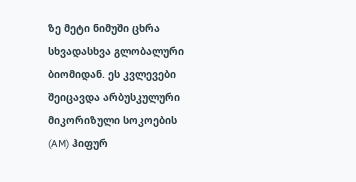ზე მეტი ნიმუში ცხრა სხვადასხვა გლობალური ბიომიდან. ეს კვლევები შეიცავდა არბუსკულური მიკორიზული სოკოების (AM) ჰიფურ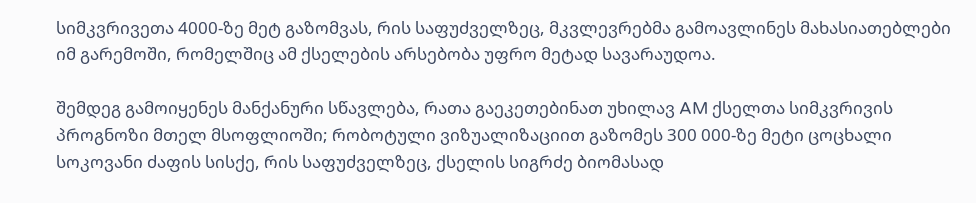სიმკვრივეთა 4000-ზე მეტ გაზომვას, რის საფუძველზეც, მკვლევრებმა გამოავლინეს მახასიათებლები იმ გარემოში, რომელშიც ამ ქსელების არსებობა უფრო მეტად სავარაუდოა.

შემდეგ გამოიყენეს მანქანური სწავლება, რათა გაეკეთებინათ უხილავ AM ქსელთა სიმკვრივის პროგნოზი მთელ მსოფლიოში; რობოტული ვიზუალიზაციით გაზომეს 300 000-ზე მეტი ცოცხალი სოკოვანი ძაფის სისქე, რის საფუძველზეც, ქსელის სიგრძე ბიომასად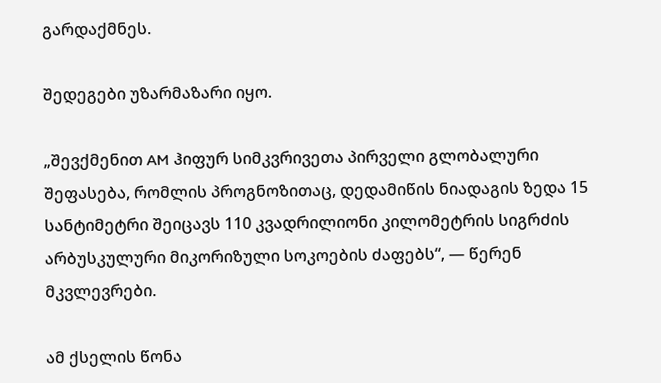გარდაქმნეს.

შედეგები უზარმაზარი იყო.

„შევქმენით AM ჰიფურ სიმკვრივეთა პირველი გლობალური შეფასება, რომლის პროგნოზითაც, დედამიწის ნიადაგის ზედა 15 სანტიმეტრი შეიცავს 110 კვადრილიონი კილომეტრის სიგრძის არბუსკულური მიკორიზული სოკოების ძაფებს“, — წერენ მკვლევრები.

ამ ქსელის წონა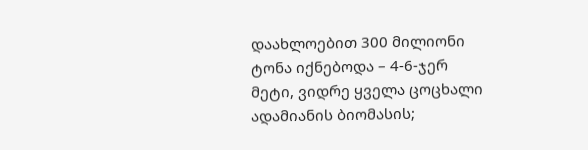დაახლოებით 300 მილიონი ტონა იქნებოდა – 4-6-ჯერ მეტი, ვიდრე ყველა ცოცხალი ადამიანის ბიომასის;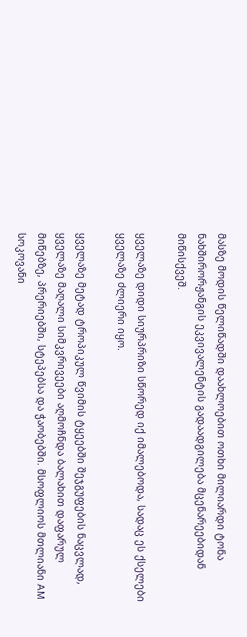მასზე მოდის წელიწადში დაახლოებით ოთხი მილიარდი ტონა ნახშირორჟანგის ეკვივალენტის გადაადგილება მცენარეებიდან მიწისქვეშ.

ყველაზე დიდი სიურპრიზი სწორედ იქ იმალებოდა, სადაც ეს ქსელები ყველაზე ძლიერი იყო.

ყველაზე მეტად ტროპიკულ წვიმის ტყეებში შეჯგუფების ნაცვლად, ყველაზე მაღალი სიმკვრივეები აღმოჩნდა ბალახით დაფარულ მიწებზე, პრერიებში, სტეპებსა და ჭაობებში. მსოფლიოს მთლიანი AM სოკოვანი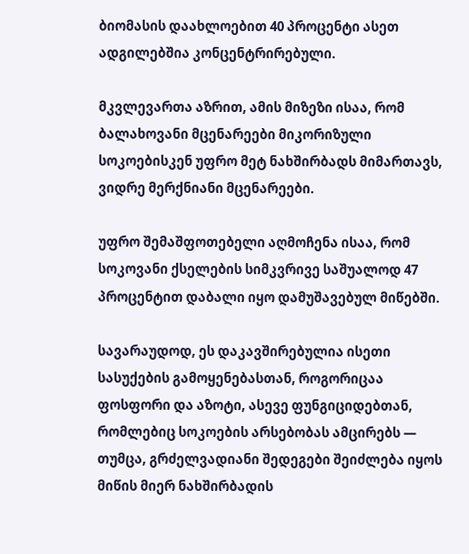ბიომასის დაახლოებით 40 პროცენტი ასეთ ადგილებშია კონცენტრირებული.

მკვლევართა აზრით, ამის მიზეზი ისაა, რომ ბალახოვანი მცენარეები მიკორიზული სოკოებისკენ უფრო მეტ ნახშირბადს მიმართავს, ვიდრე მერქნიანი მცენარეები.

უფრო შემაშფოთებელი აღმოჩენა ისაა, რომ სოკოვანი ქსელების სიმკვრივე საშუალოდ 47 პროცენტით დაბალი იყო დამუშავებულ მიწებში.

სავარაუდოდ, ეს დაკავშირებულია ისეთი სასუქების გამოყენებასთან, როგორიცაა ფოსფორი და აზოტი, ასევე ფუნგიციდებთან, რომლებიც სოკოების არსებობას ამცირებს — თუმცა, გრძელვადიანი შედეგები შეიძლება იყოს მიწის მიერ ნახშირბადის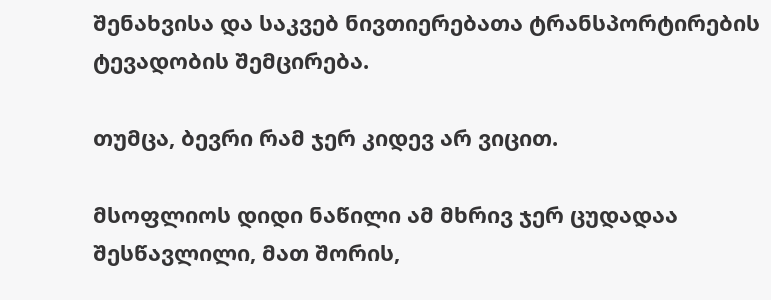შენახვისა და საკვებ ნივთიერებათა ტრანსპორტირების ტევადობის შემცირება.

თუმცა, ბევრი რამ ჯერ კიდევ არ ვიცით.

მსოფლიოს დიდი ნაწილი ამ მხრივ ჯერ ცუდადაა შესწავლილი, მათ შორის,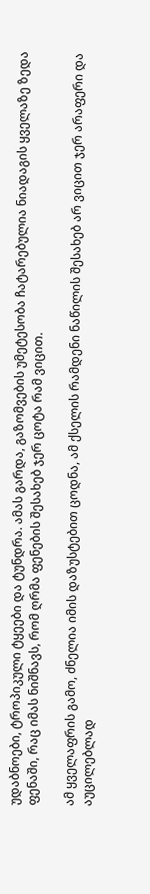უდაბნოები, ტროპიკული ტყეები და ტუნდრა. ამას გარდა, გაზომვების უმეტესობა ჩატარებულია ნიადაგის ყველაზე ზედა ფენაში, რაც იმას ნიშნავს, რომ ღრმა ფენების შესახებ ჯერ ცოტა რამ ვიცით.

ამ ყველაფრის გამო, ძნელია იმის დაზუსტებით ცოდნა, ამ ქსელის რამდენი ნაწილის შესახებ არ ვიცით ჯერ არაფერი და აუცილებლად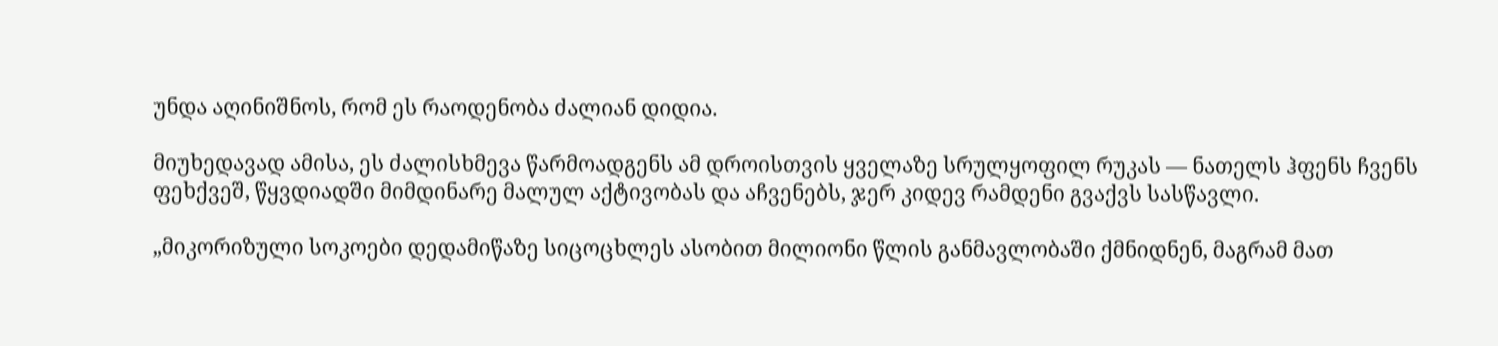უნდა აღინიშნოს, რომ ეს რაოდენობა ძალიან დიდია.

მიუხედავად ამისა, ეს ძალისხმევა წარმოადგენს ამ დროისთვის ყველაზე სრულყოფილ რუკას — ნათელს ჰფენს ჩვენს ფეხქვეშ, წყვდიადში მიმდინარე მალულ აქტივობას და აჩვენებს, ჯერ კიდევ რამდენი გვაქვს სასწავლი.

„მიკორიზული სოკოები დედამიწაზე სიცოცხლეს ასობით მილიონი წლის განმავლობაში ქმნიდნენ, მაგრამ მათ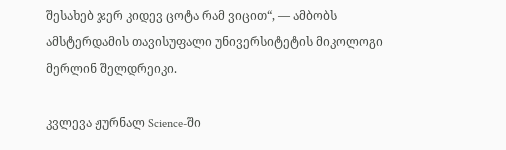შესახებ ჯერ კიდევ ცოტა რამ ვიცით“, — ამბობს ამსტერდამის თავისუფალი უნივერსიტეტის მიკოლოგი მერლინ შელდრეიკი.

კვლევა ჟურნალ Science-ში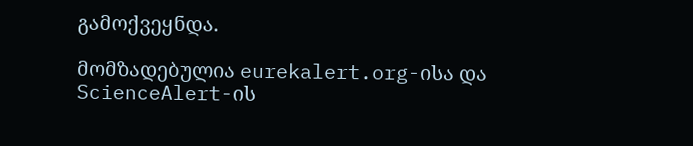გამოქვეყნდა.

მომზადებულია eurekalert.org-ისა და ScienceAlert-ის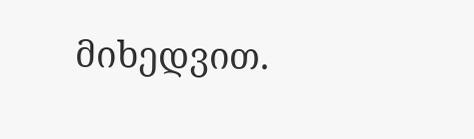მიხედვით.